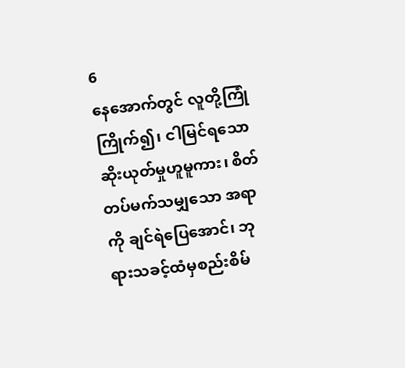6
နေအောက်တွင် လူတို့ကြုံကြိုက်၍၊ ငါမြင်ရသောဆိုးယုတ်မှုဟူမူကား၊ စိတ်တပ်မက်သမျှသော အရာကို ချင်ရဲပြေအောင်၊ ဘုရားသခင့်ထံမှစည်းစိမ်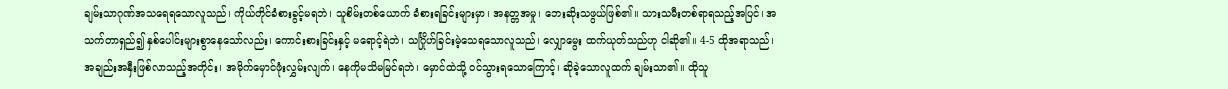ချမ်းသာဂုဏ်အသရေရသောလူသည်၊ ကိုယ်တိုင်ခံစားခွင့်မရဘဲ၊ သူစိမ်းတစ်ယောက် ခံစားရခြင်းများမှာ၊ အနတ္တအမှု၊ ဘေးဆိုးသဖွယ်ဖြစ်၏။ သားသမီးတစ်ရာရသည့်အပြင်၊ အသက်တာရှည်၍ နှစ်ပေါင်းများစွာနေသော်လည်း၊ ကောင်းစားခြင်းနှင့် မရောင့်ရဲဘဲ၊ သင်္ဂြိုဟ်ခြင်းမဲ့သေရသောလူသည်၊ လျှောမွေး ထက်ယုတ်သည်ဟု ငါဆို၏။ 4-5 ထိုအရာသည်၊ အချည်းအနှီးဖြစ်လာသည့်အတိုင်း၊ အမိုက်မှောင်ဖုံးလွှမ်းလျက်၊ နေကိုမသိမမြင်ရဘဲ၊ မှောင်ထဲသို့ ဝင်သွားရသောကြောင့်၊ ဆိုခဲ့သောလူထက် ချမ်းသာ၏။ ထိုသူ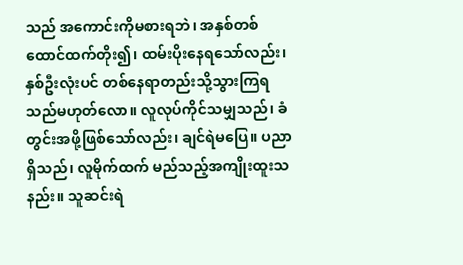သည် အကောင်းကိုမစားရဘဲ၊ အနှစ်တစ်ထောင်ထက်တိုး၍၊ ထမ်းပိုးနေရသော်လည်း၊ နှစ်ဦးလုံးပင် တစ်နေရာတည်းသို့သွားကြရသည်မဟုတ်လော။ လူလုပ်ကိုင်သမျှသည်၊ ခံတွင်းအဖို့ဖြစ်သော်လည်း၊ ချင်ရဲမပြေ။ ပညာရှိသည်၊ လူမိုက်ထက် မည်သည့်အကျိုးထူးသနည်း။ သူဆင်းရဲ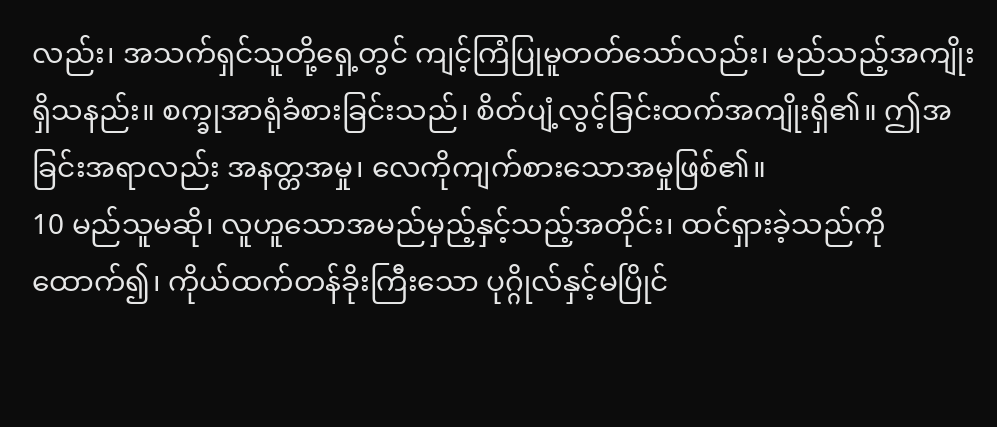လည်း၊ အသက်ရှင်သူတို့ရှေ့တွင် ကျင့်ကြံပြုမူတတ်သော်လည်း၊ မည်သည့်အကျိုးရှိသနည်း။ စက္ခုအာရုံခံစားခြင်းသည်၊ စိတ်ပျံ့လွင့်ခြင်းထက်အကျိုးရှိ၏။ ဤအခြင်းအရာလည်း အနတ္တအမှု၊ လေကိုကျက်စားသောအမှုဖြစ်၏။
10 မည်သူမဆို၊ လူဟူသောအမည်မှည့်နှင့်သည့်အတိုင်း၊ ထင်ရှားခဲ့သည်ကိုထောက်၍၊ ကိုယ်ထက်တန်ခိုးကြီးသော ပုဂ္ဂိုလ်နှင့်မပြိုင်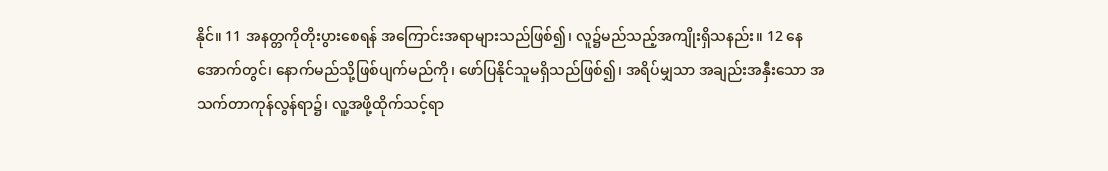နိုင်။ 11 အနတ္တကိုတိုးပွားစေရန် အကြောင်းအရာများသည်ဖြစ်၍၊ လူ၌မည်သည့်အကျိုးရှိသနည်း။ 12 နေအောက်တွင်၊ နောက်မည်သို့ဖြစ်ပျက်မည်ကို၊ ဖော်ပြနိုင်သူမရှိသည်ဖြစ်၍၊ အရိပ်မျှသာ အချည်းအနှီးသော အသက်တာကုန်လွန်ရာ၌၊ လူ့အဖို့ထိုက်သင့်ရာ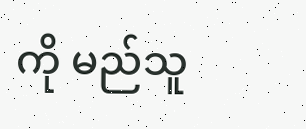ကို မည်သူ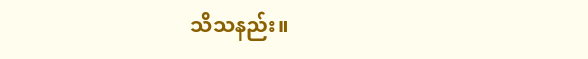သိသနည်း။